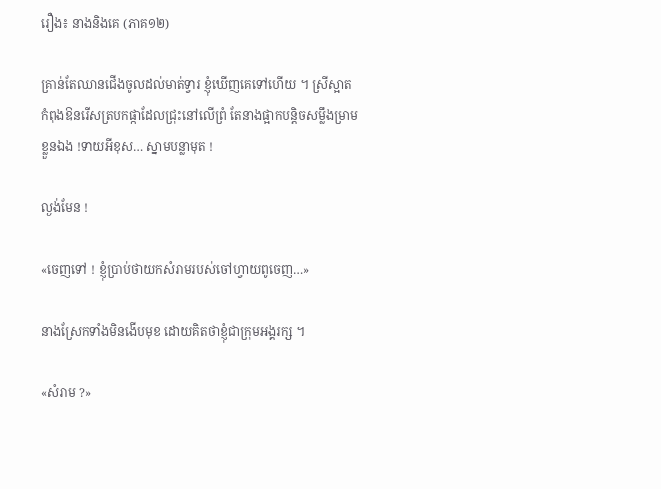រឿង៖ នាងនិងគេ (ភាគ១២)

គ្រាន់តែឈានជើងចូលដល់មាត់ទ្វារ ខ្ញុំឃើញគេទៅហើយ ។ ស្រីស្អាតកំពុងឱនរើសត្របកផ្កាដែលជ្រុះនៅលើព្រំ តែនាងផ្អាកបន្តិចសម្លឹងម្រាមខ្លួនឯង !ទាយអីខុស… ស្នាមបន្លាមុត !

ល្ងង់មែន !

«ចេញទៅ ! ខ្ញុំប្រាប់ថាយកសំរាមរបស់ចៅហ្វាយពូចេញ…»

នាងស្រែកទាំងមិនងើបមុខ ដោយគិតថាខ្ញុំជាក្រុមអង្គរក្ស ។

«សំរាម ?»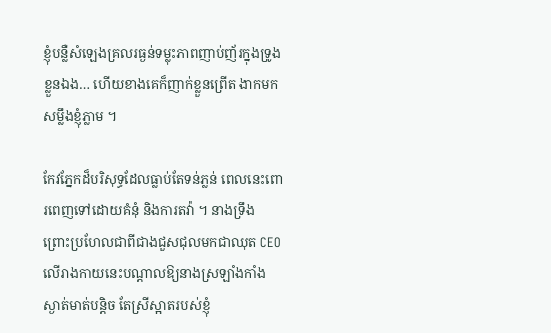ខ្ញុំបន្លឺសំឡេងគ្រលរធ្ងន់ទម្លុះភាពញាប់ញ័រក្នុងទ្រូងខ្លួនឯង… ហើយខាងគេក៏ញាក់ខ្លួនព្រើត ងាកមកសម្លឹងខ្ញុំភ្លាម ។

កែវភ្នែកដ៏បរិសុទ្ធដែលធ្លាប់តែទន់ភ្លន់ ពេលនេះពោរពេញទៅដោយគំនុំ និងការតវ៉ា ។ នាងទ្រឹង ព្រោះប្រហែលជាពីជាងជួសជុលមកជាឈុត CEO លើរាងកាយនេះបណ្តាលឱ្យនាងស្រឡាំងកាំងស្ងាត់មាត់បន្តិច តែស្រីស្អាតរបស់ខ្ញុំ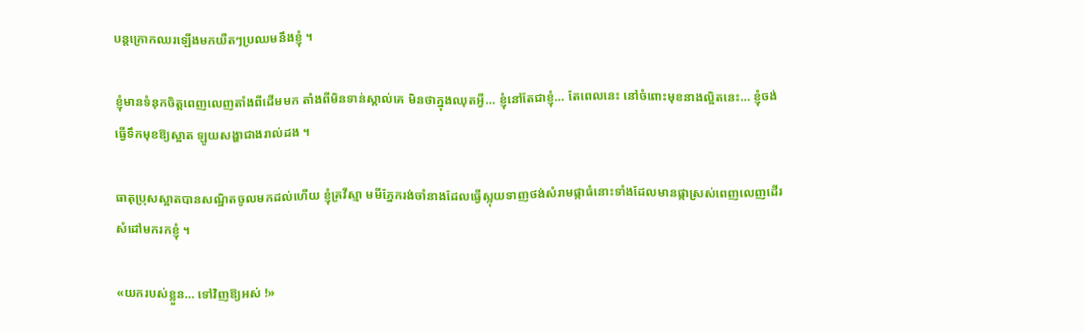បន្តក្រោកឈរឡើងមកយឺតៗប្រឈមនឹងខ្ញុំ ។

ខ្ញុំមានទំនុកចិត្តពេញលេញតាំងពីដើមមក តាំងពីមិនទាន់ស្គាល់គេ មិនថាក្នុងឈុតអ្វី… ខ្ញុំនៅតែជាខ្ញុំ… តែពេលនេះ នៅចំពោះមុខនាងល្អិតនេះ… ខ្ញុំចង់ធ្វើទឹកមុខឱ្យស្អាត ឡូយសង្ហាជាងរាល់ដង ។

ធាតុប្រុសស្អាតបានសណ្ឋិតចូលមកដល់ហើយ ខ្ញុំគ្រវីស្មា មមីភ្នែករង់ចាំនាងដែលធ្វើស្លុយទាញថង់សំរាមផ្កាធំនោះទាំងដែលមានផ្កាស្រស់ពេញលេញដើរសំដៅមករកខ្ញុំ ។

«យករបស់ខ្លួន… ទៅវិញឱ្យអស់ !»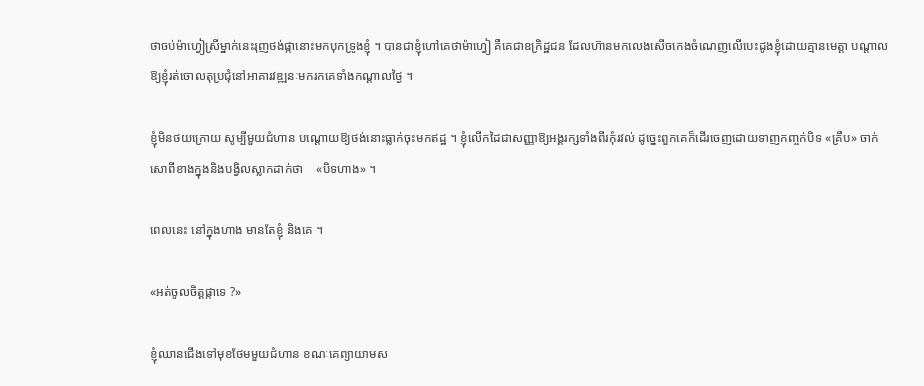ថាចប់ម៉ាហ្វៀស្រីម្នាក់នេះរុញថង់ផ្កានោះមកបុកទ្រូងខ្ញុំ ។ បានជាខ្ញុំហៅគេថាម៉ាហ្វៀ គឺគេជាឧក្រិដ្ឋជន ដែលហ៊ានមកលេងសើចកេងចំណេញលើបេះដូងខ្ញុំដោយគ្មានមេត្តា បណ្តាលឱ្យខ្ញុំរត់ចោលតុប្រជុំនៅអាគារវឌ្ឍនៈមករកគេទាំងកណ្តាលថ្ងៃ ។

ខ្ញុំមិនថយក្រោយ សូម្បីមួយជំហាន បណ្តោយឱ្យថង់នោះធ្លាក់ចុះមកឥដ្ឋ ។ ខ្ញុំលើកដៃជាសញ្ញាឱ្យអង្គរក្សទាំងពីរកុំរវល់ ដូច្នេះពួកគេក៏ដើរចេញដោយទាញកញ្ចក់បិទ «គ្រឹប» ចាក់សោពីខាងក្នុងនិងបង្វិលស្លាកដាក់ថា    «បិទហាង» ។

ពេលនេះ នៅក្នុងហាង មានតែខ្ញុំ និងគេ ។

«អត់ចូលចិត្តផ្កាទេ ?»

ខ្ញុំឈានជើងទៅមុខថែមមួយជំហាន ខណៈគេព្យាយាមស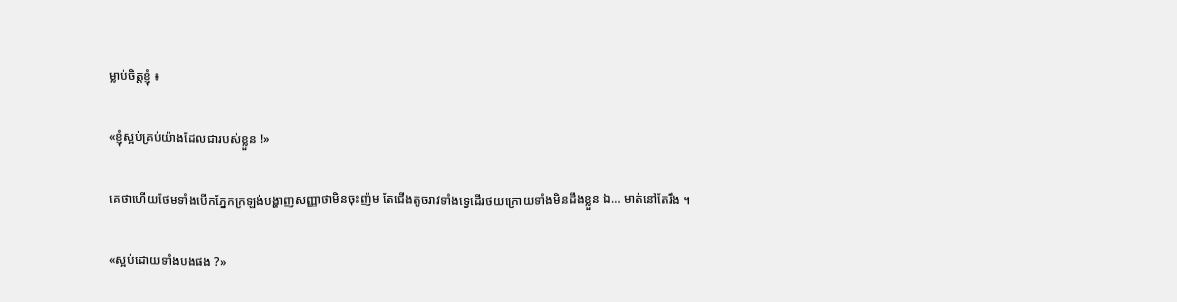ម្លាប់ចិត្តខ្ញុំ ៖

«ខ្ញុំស្អប់គ្រប់យ៉ាងដែលជារបស់ខ្លួន !»

គេថាហើយថែមទាំងបើកភ្នែកក្រឡង់បង្ហាញសញ្ញាថាមិនចុះញ៉ម តែជើងតូចរាវទាំងទ្វេដើរថយក្រោយទាំងមិនដឹងខ្លួន ឯ… មាត់នៅតែរឹង ។

«ស្អប់ដោយទាំងបងផង ?»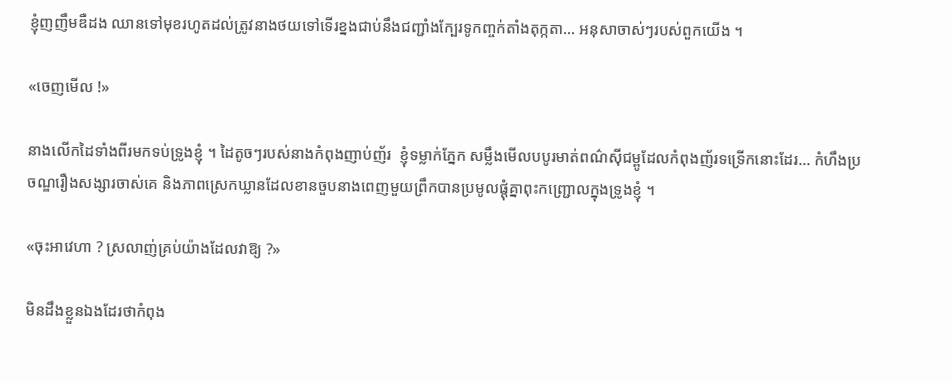ខ្ញុំញញឹមឌឺដង ឈានទៅមុខរហូតដល់ត្រូវនាងថយទៅទើរខ្នងជាប់នឹងជញ្ជាំងក្បែរទូកញ្ចក់តាំងតុក្កតា… អនុសាចាស់ៗរបស់ពួកយើង ។

«ចេញមើល !»

នាងលើកដៃទាំងពីរមកទប់ទ្រូងខ្ញុំ ។ ដៃតូចៗរបស់នាងកំពុងញាប់ញ័រ  ខ្ញុំទម្លាក់ភ្នែក សម្លឹងមើលបបូរមាត់ពណ៌ស៊ីជម្ពូដែលកំពុងញ័រទទ្រើកនោះដែរ… កំហឹងប្រចណ្ឌរឿងសង្សារចាស់គេ និងភាពស្រេកឃ្លានដែលខានចួបនាងពេញមួយព្រឹកបានប្រមូលផ្តុំគ្នាពុះកញ្ជ្រោលក្នុងទ្រូងខ្ញុំ ។

«ចុះអាវេហា ? ស្រលាញ់គ្រប់យ៉ាងដែលវាឱ្យ ?»

មិនដឹងខ្លួនឯងដែរថាកំពុង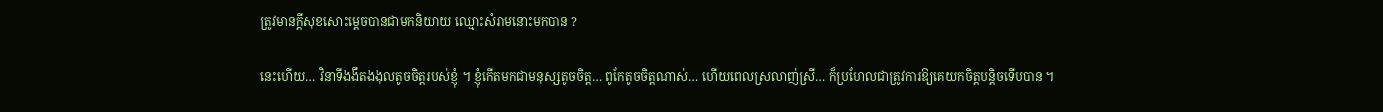ត្រូវមានក្តីសុខសោះម្តេចបានជាមកនិយាយ ឈ្មោះសំរាមនោះមកបាន ?

នេះហើយ… វិនាទីងងឹតងងុលតូចចិត្តរបស់ខ្ញុំ ។ ខ្ញុំកើតមកជាមនុស្សតូចចិត្ត… ពូកែតូចចិត្តណាស់… ហើយពេលស្រលាញ់ស្រី… ក៏ប្រហែលជាត្រូវការឱ្យគេយកចិត្តបន្តិចទើបបាន ។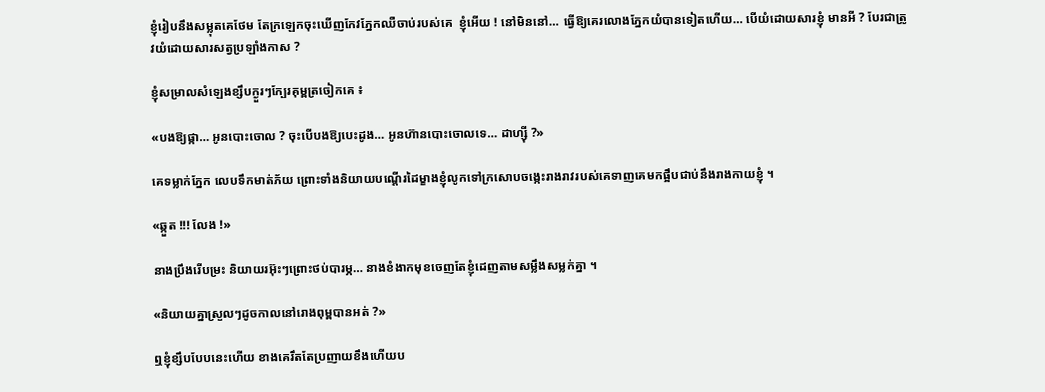ខ្ញុំរៀបនឹងសម្លុតគេថែម តែក្រឡេកចុះឃើញកែវភ្នែកឈឺចាប់របស់គេ  ខ្ញុំអើយ ! នៅមិននៅ… ធ្វើឱ្យគេរលោងភ្នែកយំបានទៀតហើយ… បើយំដោយសារខ្ញុំ មានអី ? បែរជាត្រូវយំដោយសារសត្វប្រឡាំងកាស ?

ខ្ញុំសម្រាលសំឡេងខ្សឹបក្ងួរៗក្បែរគុម្ពត្រចៀកគេ ៖

«បងឱ្យផ្កា… អូនបោះចោល ? ចុះបើបងឱ្យបេះដូង… អូនហ៊ានបោះចោលទេ… ដាហ្ស៊ី ?»

គេទម្លាក់ភ្នែក លេបទឹកមាត់ភ័យ ព្រោះទាំងនិយាយបណ្តើរដៃម្ខាងខ្ញុំលូកទៅក្រសោបចង្កេះរាងរាវរបស់គេទាញគេមកផ្អឹបជាប់នឹងរាងកាយខ្ញុំ ។

«ឆ្កួត !!! លែង !»

នាងប្រឹងរើបម្រះ និយាយរអ៊ុះៗព្រោះថប់បារម្ភ… នាងខំងាកមុខចេញតែខ្ញុំដេញតាមសម្លឹងសម្លក់គ្នា ។

«និយាយគ្នាស្រួលៗដូចកាលនៅរោងពុម្ពបានអត់ ?»

ឮខ្ញុំខ្សឹបបែបនេះហើយ ខាងគេរឹតតែប្រញាយខឹងហើយប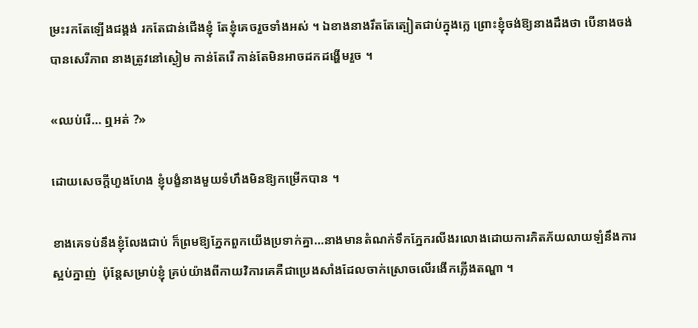ម្រះរកតែឡើងជង្គង់ រកតែជាន់ជើងខ្ញុំ តែខ្ញុំគេចរួចទាំងអស់ ។ ឯខាងនាងរឹតតែត្បៀតជាប់ក្នុងក្លេ ព្រោះខ្ញុំចង់ឱ្យនាងដឹងថា បើនាងចង់បានសេរីភាព នាងត្រូវនៅស្ងៀម កាន់តែរើ កាន់តែមិនអាចដកដង្ហើមរួច ។

«ឈប់រើ… ឮអត់ ?»

ដោយសេចក្តីហួងហែង ខ្ញុំបង្ខំនាងមួយទំហឹងមិនឱ្យកម្រើកបាន ។

ខាងគេទប់នឹងខ្ញុំលែងជាប់ ក៏ព្រមឱ្យភ្នែកពួកយើងប្រទាក់គ្នា…នាងមានតំណក់ទឹកភ្នែករលីងរលោងដោយការភិតភ័យលាយឡំនឹងការស្អប់ក្នាញ់  ប៉ុន្តែសម្រាប់ខ្ញុំ គ្រប់យ៉ាងពីកាយវិការគេគឺជាប្រេងសាំងដែលចាក់ស្រោចលើរងើកភ្លើងតណ្ហា ។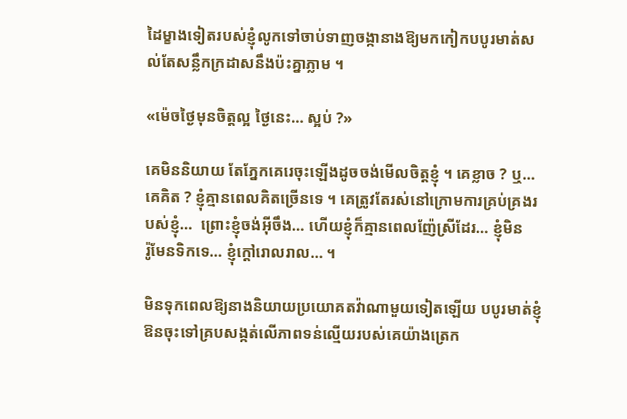ដៃម្ខាងទៀតរបស់ខ្ញុំលូកទៅចាប់ទាញចង្កានាងឱ្យមកកៀកបបូរមាត់សល់តែសន្លឹកក្រដាសនឹងប៉ះគ្នាភ្លាម ។

«ម៉េចថ្ងៃមុនចិត្តល្អ ថ្ងៃនេះ… ស្អប់ ?»

គេមិននិយាយ តែភ្នែកគេរេចុះឡើងដូចចង់មើលចិត្តខ្ញុំ ។ គេខ្លាច ? ឬ… គេគិត ? ខ្ញុំគ្មានពេលគិតច្រើនទេ ។ គេត្រូវតែរស់នៅក្រោមការគ្រប់គ្រងរបស់ខ្ញុំ…  ព្រោះខ្ញុំចង់អ៊ីចឹង… ហើយខ្ញុំក៏គ្មានពេលញ៉ែស្រីដែរ… ខ្ញុំមិន        រ៉ូមែនទិកទេ… ខ្ញុំក្តៅរោលរាល… ។

មិនទុកពេលឱ្យនាងនិយាយប្រយោគតវ៉ាណាមួយទៀតឡើយ បបូរមាត់ខ្ញុំឱនចុះទៅគ្របសង្កត់លើភាពទន់ល្មើយរបស់គេយ៉ាងត្រេក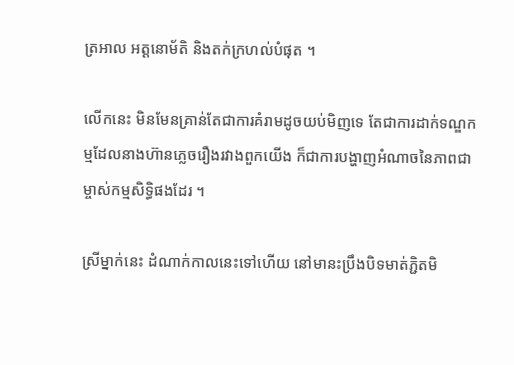ត្រអាល អត្តនោម័តិ និងតក់ក្រហល់បំផុត ។

លើកនេះ មិនមែនគ្រាន់តែជាការគំរាមដូចយប់មិញទេ តែជាការដាក់ទណ្ឌកម្មដែលនាងហ៊ានភ្លេចរឿងរវាងពួកយើង ក៏ជាការបង្ហាញអំណាចនៃភាពជាម្ចាស់កម្មសិទ្ធិផងដែរ ។

ស្រីម្នាក់នេះ ដំណាក់កាលនេះទៅហើយ នៅមានះប្រឹងបិទមាត់ភ្ជិតមិ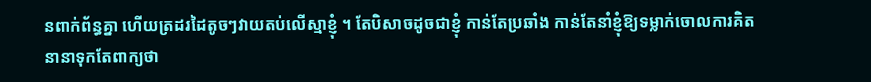នពាក់ព័ន្ធគ្នា ហើយត្រដរដៃតូចៗវាយតប់លើស្មាខ្ញុំ ។ តែបិសាចដូចជាខ្ញុំ កាន់តែប្រឆាំង កាន់តែនាំខ្ញុំឱ្យទម្លាក់ចោលការគិតនានាទុកតែពាក្យថា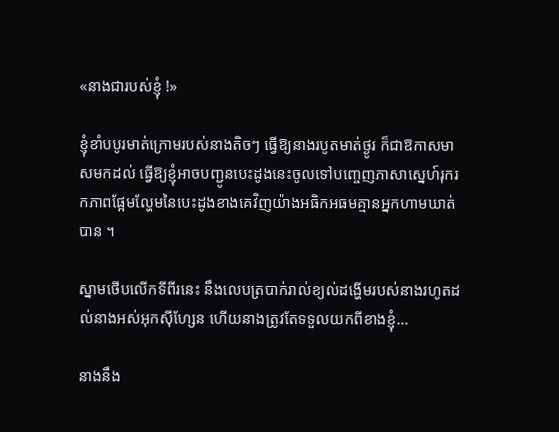«នាងជារបស់ខ្ញុំ !»

ខ្ញុំខាំបបូរមាត់ក្រោមរបស់នាងតិចៗ ធ្វើឱ្យនាងរបូតមាត់ថ្ងូរ ក៏ជាឱកាសមាសមកដល់ ធ្វើឱ្យខ្ញុំអាចបញ្ជូនបេះដូងនេះចូលទៅបញ្ចេញភាសាស្នេហ៍រុករកភាពផ្អែមល្ហែមនៃបេះដូងខាងគេវិញយ៉ាងអធិកអធមគ្មានអ្នកហាមឃាត់បាន ។

ស្នាមថើបលើកទីពីរនេះ នឹងលេបត្របាក់រាល់ខ្យល់ដង្ហើមរបស់នាងរហូតដល់នាងអស់អុកស៊ីហ្សែន ហើយនាងត្រូវតែទទួលយកពីខាងខ្ញុំ…

នាងនឹង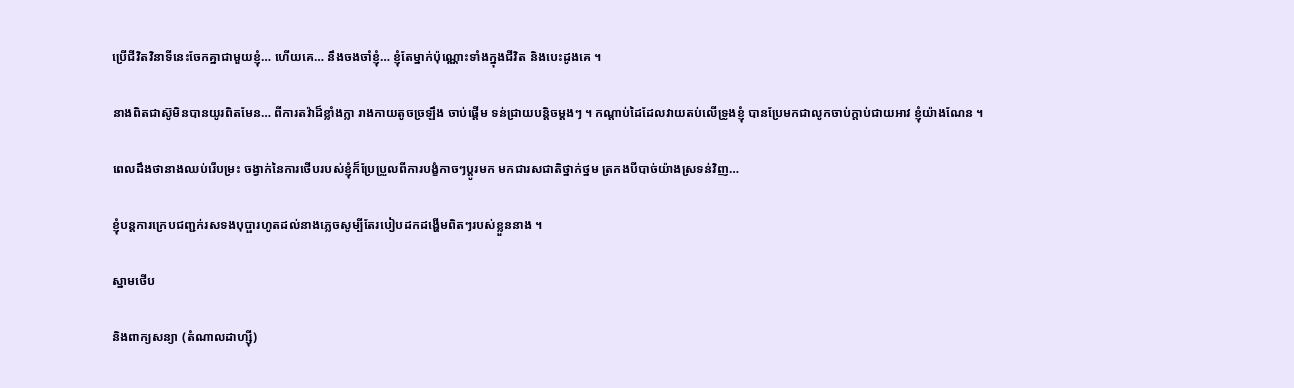ប្រើជីវិតវិនាទីនេះចែកគ្នាជាមួយខ្ញុំ… ហើយគេ… នឹងចងចាំខ្ញុំ… ខ្ញុំតែម្នាក់ប៉ុណ្ណោះទាំងក្នុងជីវិត និងបេះដូងគេ ។

នាងពិតជាស៊ូមិនបានយូរពិតមែន… ពីការតវ៉ាដ៏ខ្លាំងក្លា រាងកាយតូចច្រឡឹង ចាប់ផ្តើម ទន់ជ្រាយបន្តិចម្តងៗ ។ កណ្តាប់ដៃដែលវាយតប់លើទ្រូងខ្ញុំ បានប្រែមកជាលូកចាប់ក្តាប់ជាយអាវ ខ្ញុំយ៉ាងណែន ។

ពេលដឹងថានាងឈប់រើបម្រះ ចង្វាក់នៃការថើបរបស់ខ្ញុំក៏ប្រែប្រួលពីការបង្ខំកាចៗប្តូរមក មកជារសជាតិថ្នាក់ថ្នម ត្រកងបីបាច់យ៉ាងស្រទន់វិញ…

ខ្ញុំបន្តការក្រេបជញ្ជក់រសទងបុប្ផារហូតដល់នាងភ្លេចសូម្បីតែរបៀបដកដង្ហើមពិតៗរបស់ខ្លួននាង ។

ស្នាមថើប

និងពាក្យសន្យា (តំណាលដាហ្ស៊ី)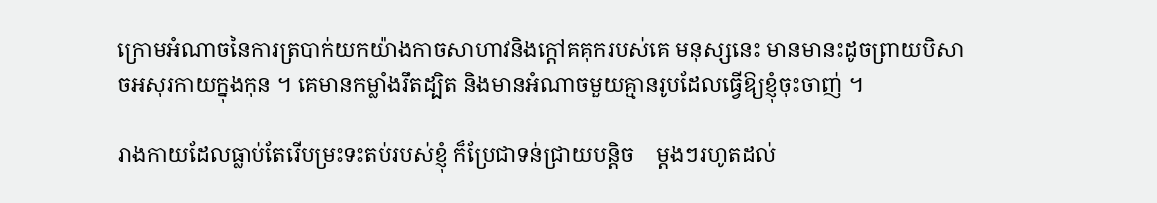ក្រោមអំណាចនៃការត្របាក់យកយ៉ាងកាចសាហាវនិងក្តៅគគុករបស់គេ មនុស្សនេះ មានមានះដូចព្រាយបិសាចអសុរកាយក្នុងកុន ។ គេមានកម្លាំងរឹតដ្បិត និងមានអំណាចមួយគ្មានរូបដែលធ្វើឱ្យខ្ញុំចុះចាញ់ ។

រាងកាយដែលធ្លាប់តែរើបម្រះទះតប់របស់ខ្ញុំ ក៏ប្រែជាទន់ជ្រាយបន្តិច    ម្តងៗរហូតដល់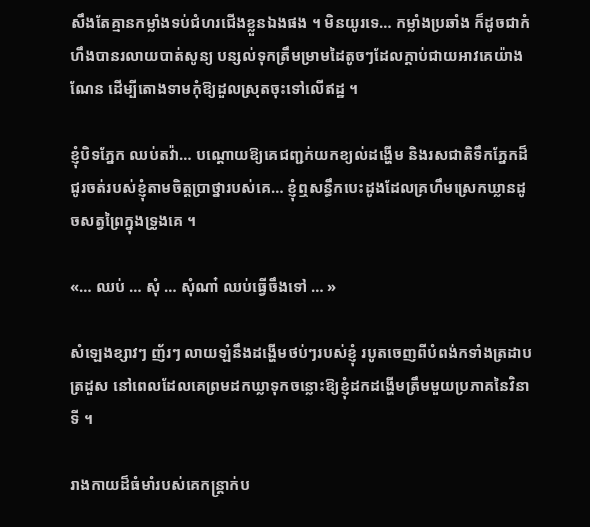សឹងតែគ្មានកម្លាំងទប់ជំហរជើងខ្លួនឯងផង ។ មិនយូរទេ… កម្លាំងប្រឆាំង ក៏ដូចជាកំហឹងបានរលាយបាត់សូន្យ បន្សល់ទុកត្រឹមម្រាមដៃតូចៗដែលក្តាប់ជាយអាវគេយ៉ាងណែន ដើម្បីតោងទាមកុំឱ្យដួលស្រុតចុះទៅលើឥដ្ឋ ។

ខ្ញុំបិទភ្នែក ឈប់តវ៉ា… បណ្តោយឱ្យគេជញ្ជក់យកខ្យល់ដង្ហើម និងរសជាតិទឹកភ្នែកដ៏ជូរចត់របស់ខ្ញុំតាមចិត្តប្រាថ្នារបស់គេ… ខ្ញុំឮសន្ធឹកបេះដូងដែលគ្រហឹមស្រេកឃ្លានដូចសត្វព្រៃក្នុងទ្រូងគេ ។

«… ឈប់ … សុំ … សុំណា៎ ឈប់ធ្វើចឹងទៅ … »

សំឡេងខ្សាវៗ ញ័រៗ លាយឡំនឹងដង្ហើមថប់ៗរបស់ខ្ញុំ របូតចេញពីបំពង់កទាំងត្រដាបត្រដួស នៅពេលដែលគេព្រមដកឃ្លាទុកចន្លោះឱ្យខ្ញុំដកដង្ហើមត្រឹមមួយប្រភាគនៃវិនាទី ។

រាងកាយដ៏ធំមាំរបស់គេកន្ត្រាក់ប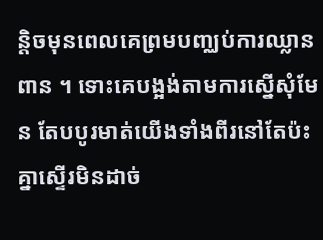ន្តិចមុនពេលគេព្រមបញ្ឈប់ការឈ្លានពាន ។ ទោះគេបង្អង់តាមការស្នើសុំមែន តែបបូរមាត់យើងទាំងពីរនៅតែប៉ះគ្នាស្ទើរមិនដាច់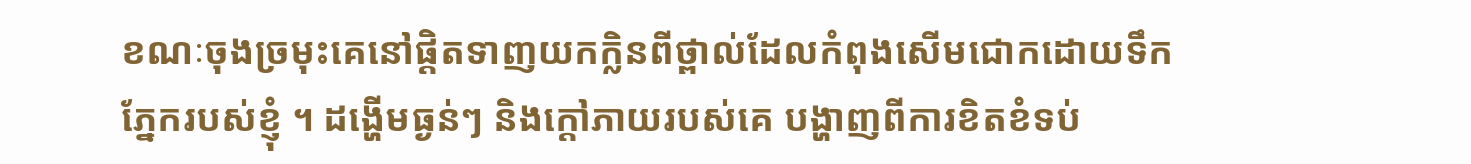ខណៈចុងច្រមុះគេនៅផ្ដិតទាញយកក្លិនពីថ្ពាល់ដែលកំពុងសើមជោកដោយទឹកភ្នែករបស់ខ្ញុំ ។ ដង្ហើមធ្ងន់ៗ និងក្តៅភាយរបស់គេ បង្ហាញពីការខិតខំទប់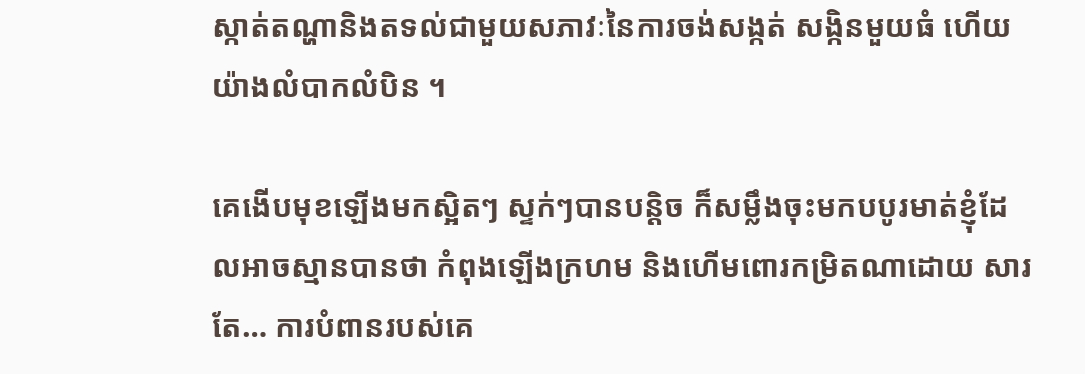ស្កាត់តណ្ហានិងតទល់ជាមួយសភាវៈនៃការចង់សង្កត់ សង្កិនមួយធំ ហើយយ៉ាងលំបាកលំបិន ។

គេងើបមុខឡើងមកស្អិតៗ ស្ទក់ៗបានបន្តិច ក៏សម្លឹងចុះមកបបូរមាត់ខ្ញុំដែលអាចស្មានបានថា កំពុងឡើងក្រហម និងហើមពោរកម្រិតណាដោយ សារតែ… ការបំពានរបស់គេ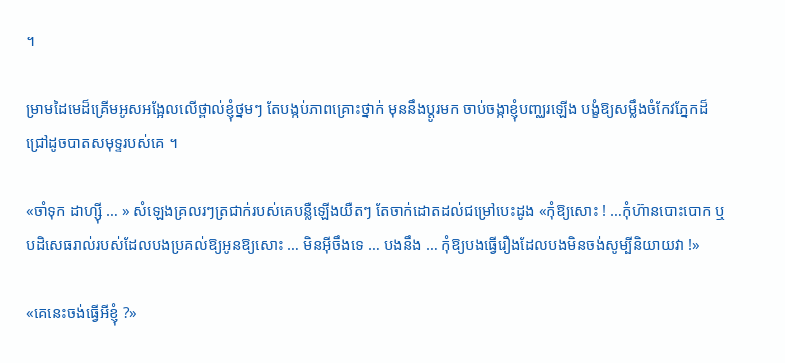។

ម្រាមដៃមេដ៏គ្រើមអូសអង្អែលលើថ្ពាល់ខ្ញុំថ្នមៗ តែបង្កប់ភាពគ្រោះថ្នាក់ មុននឹងប្តូរមក ចាប់ចង្កាខ្ញុំបញ្ឈរឡើង បង្ខំឱ្យសម្លឹងចំកែវភ្នែកដ៏ជ្រៅដូចបាតសមុទ្ទរបស់គេ ។

«ចាំទុក ដាហ្ស៊ី … » សំឡេងគ្រលរៗត្រជាក់របស់គេបន្លឺឡើងយឺតៗ តែចាក់ដោតដល់ជម្រៅបេះដូង «កុំឱ្យសោះ ! …កុំហ៊ានបោះបោក ឬបដិសេធរាល់របស់ដែលបងប្រគល់ឱ្យអូនឱ្យសោះ … មិនអ៊ីចឹងទេ … បងនឹង … កុំឱ្យបងធ្វើរឿងដែលបងមិនចង់សូម្បីនិយាយវា !»

«គេនេះចង់ធ្វើអីខ្ញុំ ?»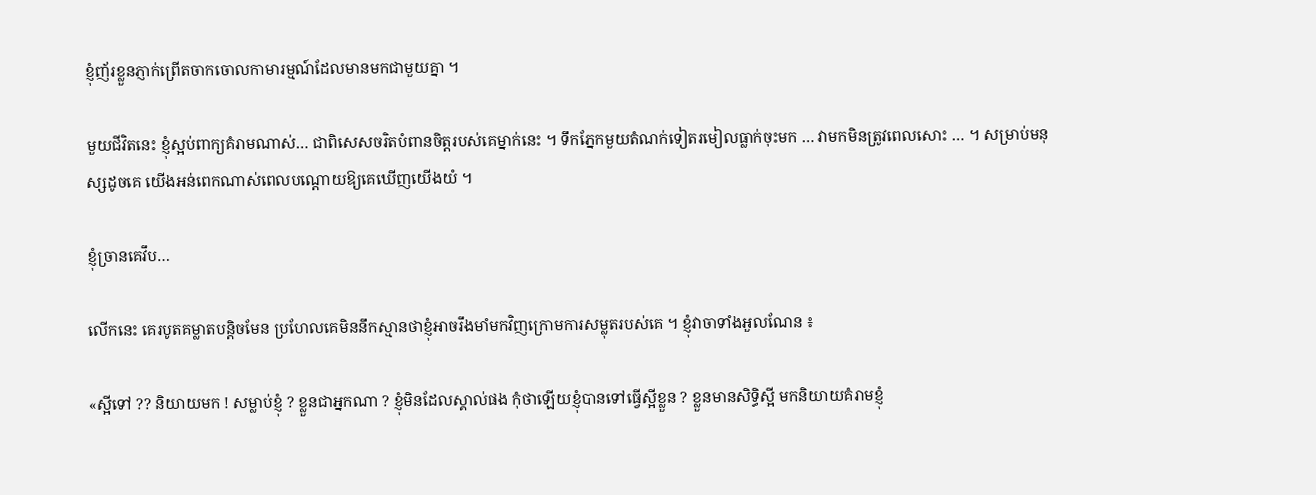ខ្ញុំញ័រខ្លួនភ្ញាក់ព្រើតចាកចោលកាមារម្មណ៍ដែលមានមកជាមួយគ្នា ។

មួយជីវិតនេះ ខ្ញុំស្អប់ពាក្យគំរាមណាស់… ជាពិសេសចរិតបំពានចិត្តរបស់គេម្នាក់នេះ ។ ទឹកភ្នែកមួយតំណក់ទៀតរមៀលធ្លាក់ចុះមក … វាមកមិនត្រូវពេលសោះ … ។ សម្រាប់មនុស្សដូចគេ យើងអន់ពេកណាស់ពេលបណ្តោយឱ្យគេឃើញយើងយំ ។

ខ្ញុំច្រានគេវឹប…

លើកនេះ គេរបូតគម្លាតបន្តិចមែន ប្រហែលគេមិននឹកស្មានថាខ្ញុំអាចរឹងមាំមកវិញក្រោមការសម្លុតរបស់គេ ។ ខ្ញុំវាចាទាំងអួលណែន ៖

«ស្អីទៅ ?? និយាយមក ! សម្លាប់ខ្ញុំ ? ខ្លួនជាអ្នកណា ? ខ្ញុំមិនដែលស្គាល់ផង កុំថាឡើយខ្ញុំបានទៅធ្វើស្អីខ្លួន ? ខ្លួនមានសិទ្ធិស្អី មកនិយាយគំរាមខ្ញុំ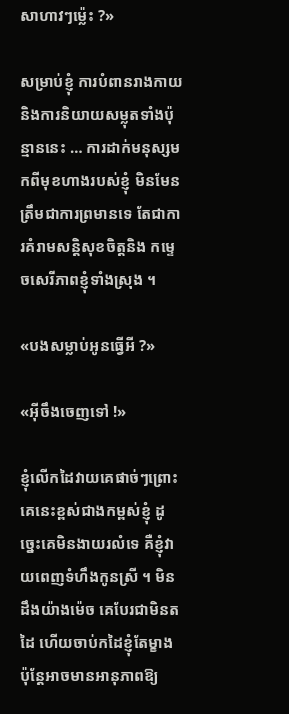សាហាវៗម៉្លេះ ?»

សម្រាប់ខ្ញុំ ការបំពានរាងកាយ និងការនិយាយសម្លុតទាំងប៉ុន្មាននេះ … ការដាក់មនុស្សមកពីមុខហាងរបស់ខ្ញុំ មិនមែនត្រឹមជាការព្រមានទេ តែជាការគំរាមសន្តិសុខចិត្តនិង កម្ទេចសេរីភាពខ្ញុំទាំងស្រុង ។

«បងសម្លាប់អូនធ្វើអី ?»

«អ៊ីចឹងចេញទៅ !»

ខ្ញុំលើកដៃវាយគេផាច់ៗព្រោះគេនេះខ្ពស់ជាងកម្ពស់ខ្ញុំ ដូច្នេះគេមិនងាយរលំទេ គឺខ្ញុំវាយពេញទំហឹងកូនស្រី ។ មិនដឹងយ៉ាងម៉េច គេបែរជាមិនតដៃ ហើយចាប់កដៃខ្ញុំតែម្ខាង ប៉ុន្តែអាចមានអានុភាពឱ្យ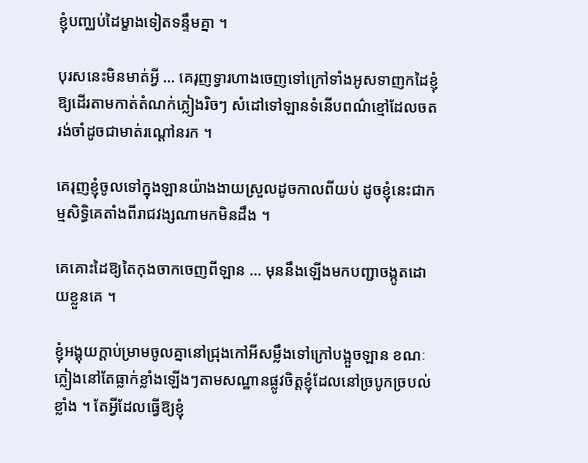ខ្ញុំបញ្ឈប់ដៃម្ខាងទៀតទន្ទឹមគ្នា ។

បុរសនេះមិនមាត់អ្វី … គេរុញទ្វារហាងចេញទៅក្រៅទាំងអូសទាញកដៃខ្ញុំឱ្យដើរតាមកាត់តំណក់ភ្លៀងរិចៗ សំដៅទៅឡានទំនើបពណ៌ខ្មៅដែលចតរង់ចាំដូចជាមាត់រណ្ដៅនរក ។

គេរុញខ្ញុំចូលទៅក្នុងឡានយ៉ាងងាយស្រួលដូចកាលពីយប់ ដូចខ្ញុំនេះជាកម្មសិទ្ធិគេតាំងពីរាជវង្សណាមកមិនដឹង ។

គេគោះដៃឱ្យតៃកុងចាកចេញពីឡាន … មុននឹងឡើងមកបញ្ជាចង្កូតដោយខ្លួនគេ ។

ខ្ញុំអង្គុយក្តាប់ម្រាមចូលគ្នានៅជ្រុងកៅអីសម្លឹងទៅក្រៅបង្អួចឡាន ខណៈភ្លៀងនៅតែធ្លាក់ខ្លាំងឡើងៗតាមសណ្ឋានផ្លូវចិត្តខ្ញុំដែលនៅច្របូកច្របល់ខ្លាំង ។ តែអ្វីដែលធ្វើឱ្យខ្ញុំ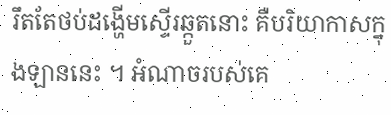រឹតតែថប់ដង្ហើមស្ទើរឆ្កួតនោះ គឺបរិយាកាសក្នុងឡាននេះ ។ អំណាចរបស់គេ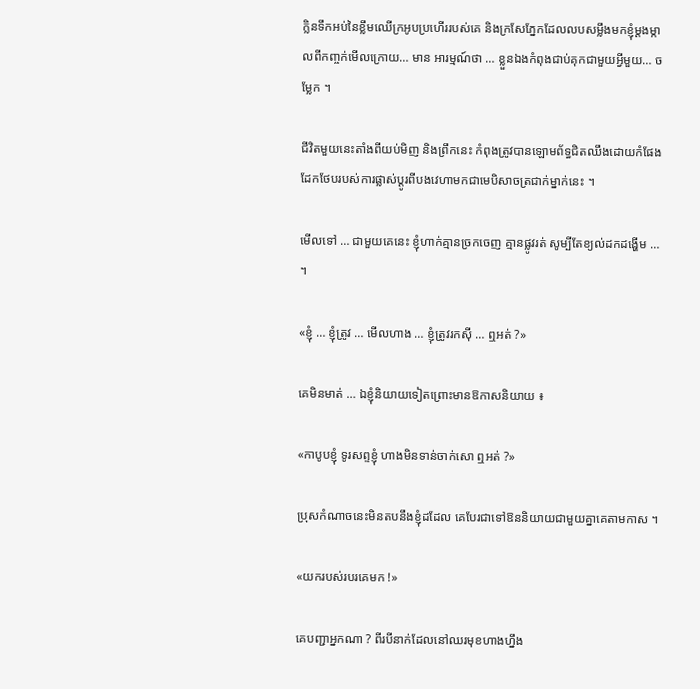ក្លិនទឹកអប់នៃខ្លឹមឈើក្រអូបប្រហើររបស់គេ និងក្រសែភ្នែកដែលលបសម្លឹងមកខ្ញុំម្តងម្កាលពីកញ្ចក់មើលក្រោយ… មាន អារម្មណ៍ថា … ខ្លួនឯងកំពុងជាប់គុកជាមួយអ្វីមួយ… ចម្លែក ។

ជីវិតមួយនេះតាំងពីយប់មិញ និងព្រឹកនេះ កំពុងត្រូវបានឡោមព័ទ្ធជិតឈឹងដោយកំផែងដែកថែបរបស់ការផ្លាស់ប្តូរពីបងវេហាមកជាមេបិសាចត្រជាក់ម្នាក់នេះ ។

មើលទៅ … ជាមួយគេនេះ ខ្ញុំហាក់គ្មានច្រកចេញ គ្មានផ្លូវរត់ សូម្បីតែខ្យល់ដកដង្ហើម … ។

«ខ្ញុំ … ខ្ញុំត្រូវ … មើលហាង … ខ្ញុំត្រូវរកស៊ី … ឮអត់ ?»

គេមិនមាត់ … ឯខ្ញុំនិយាយទៀតព្រោះមានឱកាសនិយាយ ៖

«កាបូបខ្ញុំ ទូរសព្ទខ្ញុំ ហាងមិនទាន់ចាក់សោ ឮអត់ ?»

ប្រុសកំណាចនេះមិនតបនឹងខ្ញុំដដែល គេបែរជាទៅឱននិយាយជាមួយគ្នាគេតាមកាស ។

«យករបស់របរគេមក !»

គេបញ្ជាអ្នកណា ? ពីរបីនាក់ដែលនៅឈរមុខហាងហ្នឹង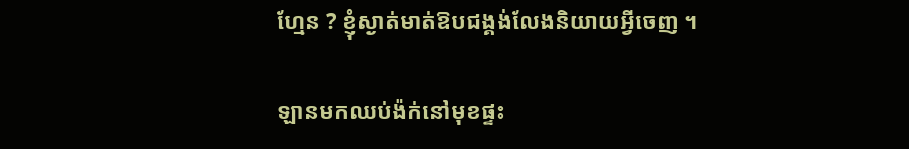ហ្មែន ? ខ្ញុំស្ងាត់មាត់ឱបជង្គង់លែងនិយាយអ្វីចេញ ។

ឡានមកឈប់ង៉ក់នៅមុខផ្ទះ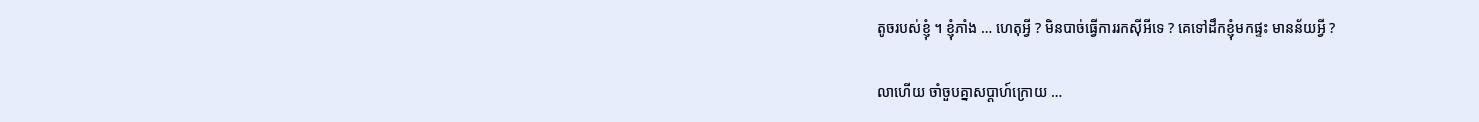តូចរបស់ខ្ញុំ ។ ខ្ញុំភាំង … ហេតុអ្វី ? មិនបាច់ធ្វើការរកស៊ីអីទេ ? គេទៅដឹកខ្ញុំមកផ្ទះ មានន័យអ្វី ?

លាហើយ ចាំចួបគ្នាសប្តាហ៍ក្រោយ …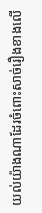យល់យ៉ាងណាដែរចំពោះសាច់រឿងខាងលើ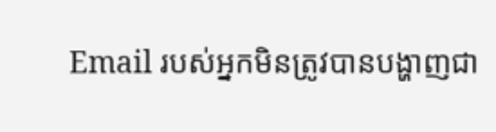Email របស់អ្នកមិនត្រូវបានបង្ហាញជា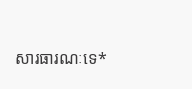សារធារណៈទេ*